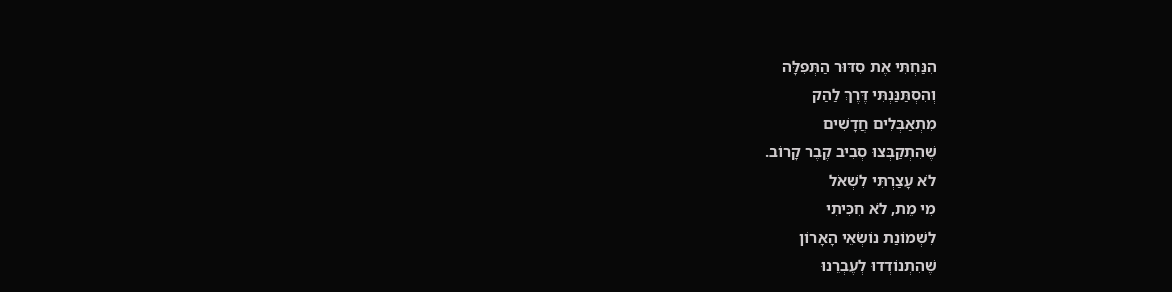הִנַּחְתִּי אֶת סִדּוּר הַתְּפִלָּה
וְהִסְתַּנַּנְתִּי דֶּרֶךְ לַהַק
מִתְאַבְּלִים חֲדָשִׁים
שֶׁהִתְקַבְּצוּ סְבִיב קֶבֶר קָרוֹב.
לֹא עָצַרְתִּי לִשְׁאֹל
מִי מֵת, לֹא חִכִּיתִי
לִשְׁמוֹנַת נוֹשְׂאֵי הָאָרוֹן
שֶׁהִתְנוֹדְדוּ לְעֶבְרֵנוּ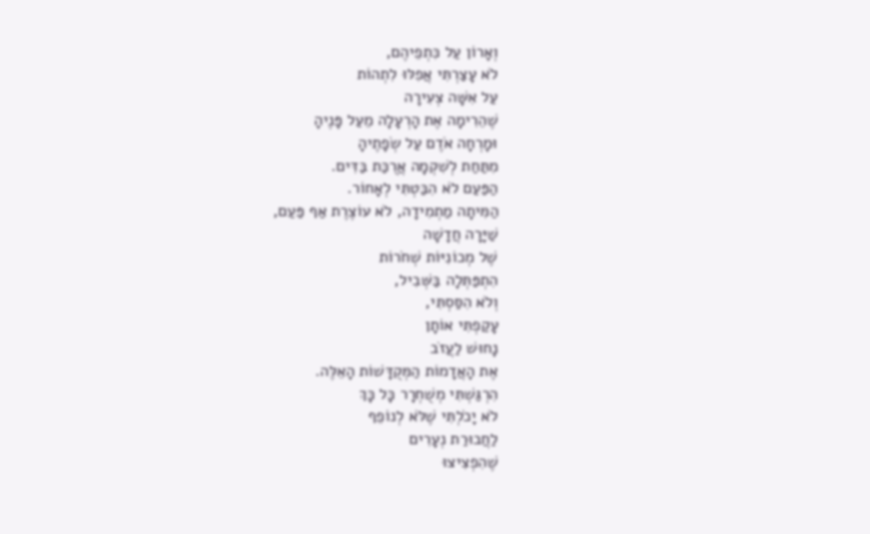וְאָרוֹן עַל כִּתְפֵיהֶם,
לֹא עָצַרְתִּי אֲפִלּוּ לִתְהוֹת
עַל אִשָּׁה צְעִירָה
שֶׁהֵרִימָה אֶת הָרְעָלָה מֵעַל פָּנֶיהָ
וּמָרְחָה אֹדֶם עַל שְׂפָתֶיהָ
מִתַּחַת לְשִׁקְמָה אֲרֻכַּת בַּדִּים.
הַפַּעַם לֹא הִבַּטְתִּי לְאָחוֹר.
הַמִּיתָה מַתְמִידָה, לֹא עוֹצֶרֶת אַף פַּעַם,
שַׁיָּרָה חֲדָשָׁה
שֶׁל מְכוֹנִיּוֹת שְׁחֹרוֹת
הִתְפַּתְּלָה בַּשְּׁבִיל,
וְלֹא הִסַּסְתִּי,
עָקַפְתִּי אוֹתָן
נָחוּשׁ לַעֲזֹב
אֶת הָאֲדָמוֹת הַמְּקֻדָּשׁוֹת הָאֵלֶּה.
הִרְגַּשְׁתִּי מְשֻׁחְרָר כָּל כָּךְ
לֹא יָכֹלְתִּי שֶׁלֹּא לְנוֹפֵף
לַחֲבוּרַת נְעָרִים
שֶׁהִפְצִיצוּ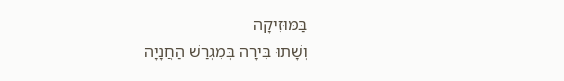בַּמּוּזִיקָה
וְשָׁתוּ בִּירָה בְּמִגְרַשׁ הַחֲנָיָה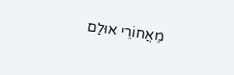מֵאֲחוֹרֵי אוּלַם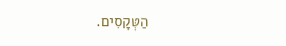הַטְּקָסִים.